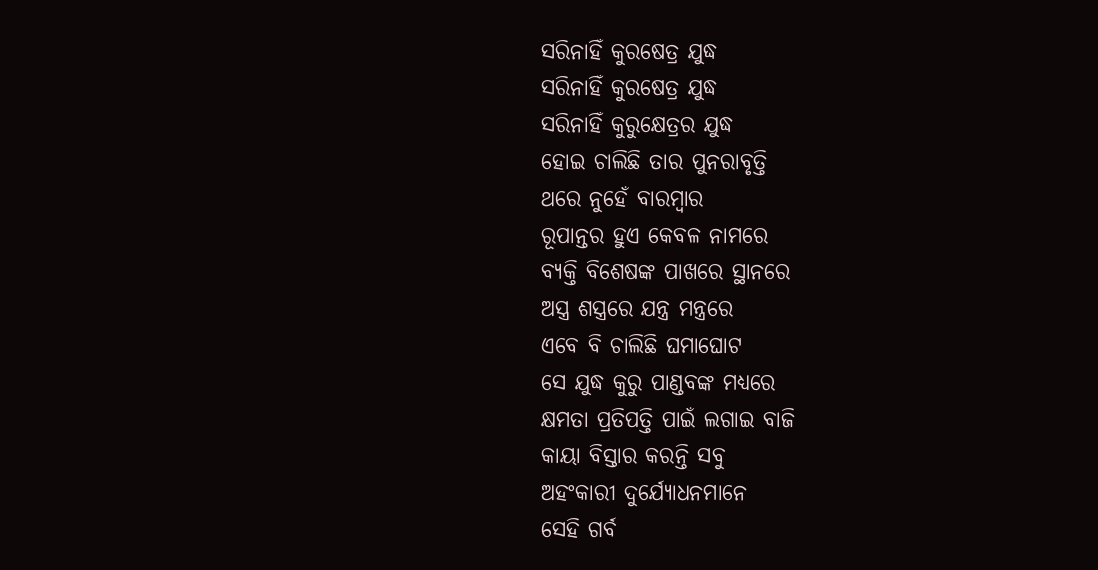ସରିନାହିଁ କୁରଷେତ୍ର ଯୁଦ୍ଧ
ସରିନାହିଁ କୁରଷେତ୍ର ଯୁଦ୍ଧ
ସରିନାହିଁ କୁରୁକ୍ଷେତ୍ରର ଯୁଦ୍ଧ
ହୋଇ ଚାଲିଛି ତାର ପୁନରାବୃତ୍ତି
ଥରେ ନୁହେଁ ବାରମ୍ଵାର
ରୂପାନ୍ତର ହୁଏ କେବଳ ନାମରେ
ବ୍ୟକ୍ତି ବିଶେଷଙ୍କ ପାଖରେ ସ୍ଥାନରେ
ଅସ୍ତ୍ର ଶସ୍ତ୍ରରେ ଯନ୍ତ୍ର ମନ୍ତ୍ରରେ
ଏବେ ବି ଚାଲିଛି ଘମାଘୋଟ
ସେ ଯୁଦ୍ଧ କୁରୁ ପାଣ୍ଡବଙ୍କ ମଧ୍ୟରେ
କ୍ଷମତା ପ୍ରତିପତ୍ତି ପାଇଁ ଲଗାଇ ବାଜି
କାୟା ବିସ୍ତାର କରନ୍ତି ସବୁ
ଅହଂକାରୀ ଦୁର୍ଯ୍ୟୋଧନମାନେ
ସେହି ଗର୍ବ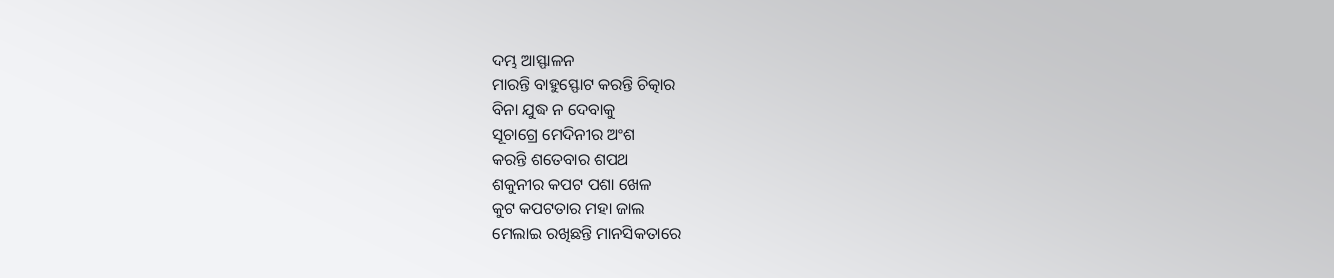ଦମ୍ଭ ଆସ୍ଫାଳନ
ମାରନ୍ତି ବାହୁସ୍ଫୋଟ କରନ୍ତି ଚିତ୍କାର
ବିନା ଯୁଦ୍ଧ ନ ଦେବାକୁ
ସୂଚାଗ୍ରେ ମେଦିନୀର ଅଂଶ
କରନ୍ତି ଶତେବାର ଶପଥ
ଶକୁନୀର କପଟ ପଶା ଖେଳ
କୁଟ କପଟତାର ମହା ଜାଲ
ମେଲାଇ ରଖିଛନ୍ତି ମାନସିକତାରେ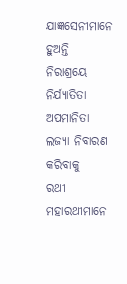ଯାଜ୍ଞସେନୀମାନେ ହୁଅନ୍ତି
ନିରାଶ୍ରୟେ ନିର୍ଯ୍ୟାତିତା ଅପମାନିତା
ଲଜ୍ୟା ନିବାରଣ କରିବାକୁ
ରଥୀ ମହାରଥୀମାନେ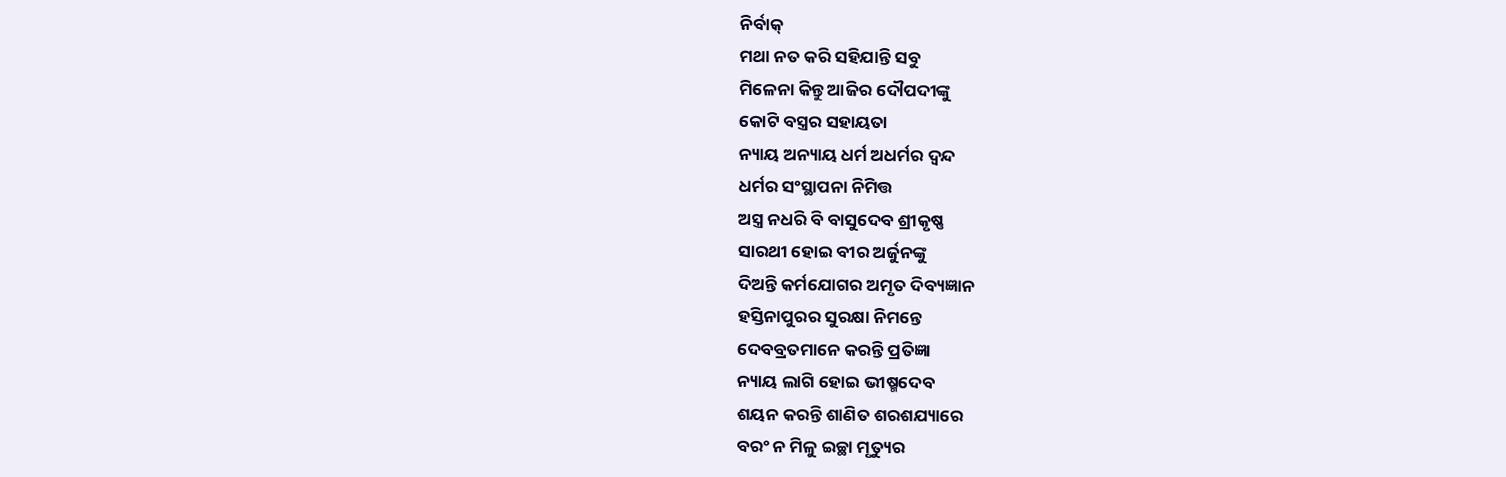ନିର୍ବାକ୍
ମଥା ନତ କରି ସହିଯାନ୍ତି ସବୁ
ମିଳେନା କିନ୍ତୁ ଆଜିର ଦୌପଦୀଙ୍କୁ
କୋଟି ବସ୍ତ୍ରର ସହାୟତା
ନ୍ୟାୟ ଅନ୍ୟାୟ ଧର୍ମ ଅଧର୍ମର ଦ୍ଵନ୍ଦ
ଧର୍ମର ସଂସ୍ଥାପନା ନିମିତ୍ତ
ଅସ୍ତ୍ର ନଧରି ବି ବାସୁଦେବ ଶ୍ରୀକୃଷ୍ଣ
ସାରଥୀ ହୋଇ ବୀର ଅର୍ଜୁନଙ୍କୁ
ଦିଅନ୍ତି କର୍ମଯୋଗର ଅମୃତ ଦିବ୍ୟଜ୍ଞାନ
ହସ୍ତିନାପୁରର ସୁରକ୍ଷା ନିମନ୍ତେ
ଦେବବ୍ରତମାନେ କରନ୍ତି ପ୍ରତିଜ୍ଞା
ନ୍ୟାୟ ଲାଗି ହୋଇ ଭୀଷ୍ମଦେବ
ଶୟନ କରନ୍ତି ଶାଣିତ ଶରଶଯ୍ୟାରେ
ବରଂ ନ ମିଳୁ ଇଚ୍ଛା ମୃତ୍ୟୁର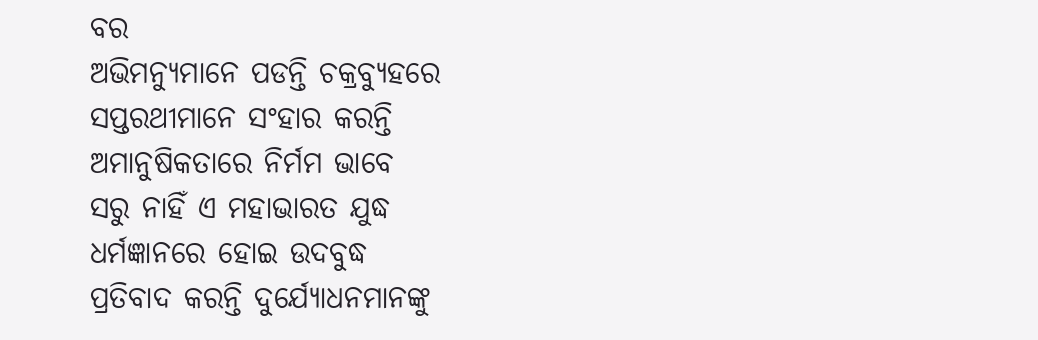ବର
ଅଭିମନ୍ୟୁମାନେ ପଡନ୍ତି ଚକ୍ରବ୍ୟୁହରେ
ସପ୍ତରଥୀମାନେ ସଂହାର କରନ୍ତି
ଅମାନୁଷିକତାରେ ନିର୍ମମ ଭାବେ
ସରୁ ନାହିଁ ଏ ମହାଭାରତ ଯୁଦ୍ଧ
ଧର୍ମଜ୍ଞାନରେ ହୋଇ ଉଦବୁଦ୍ଧ
ପ୍ରତିବାଦ କରନ୍ତି ଦୁର୍ଯ୍ୟୋଧନମାନଙ୍କୁ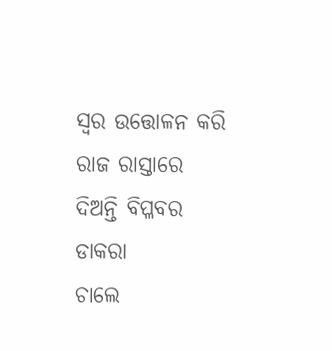ସ୍ବର ଉତ୍ତୋଳନ କରି ରାଜ ରାସ୍ତାରେ
ଦିଅନ୍ତି ବିପ୍ଳବର ଡାକରା
ଚାଲେ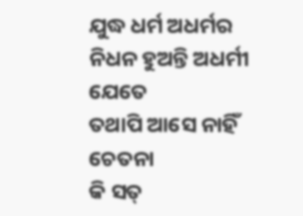ଯୁଦ୍ଧ ଧର୍ମ ଅଧର୍ମର
ନିଧନ ହୁଅନ୍ତି ଅଧର୍ମୀ ଯେତେ
ତଥାପି ଆସେ ନାହିଁ ଚେତନା
କି ସତ୍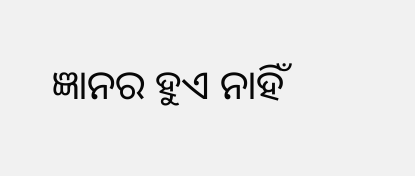ଜ୍ଞାନର ହୁଏ ନାହିଁ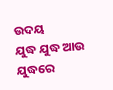ଉଦୟ
ଯୁଦ୍ଧ ଯୁଦ୍ଧ ଆଉ ଯୁଦ୍ଧରେ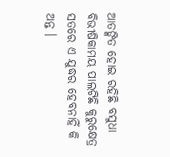ଆତଙ୍କିତ ହୋଇ ରହିଛି ବସୁଧା
ବିଭୀଷିକାମୟ ପାଲଟିଛି କୁରୁକ୍ଷେତ୍ର
ସତରେ ଏ ଯୁଦ୍ଧର ହେବନାହିଁ କି ଅନ୍ତ ।